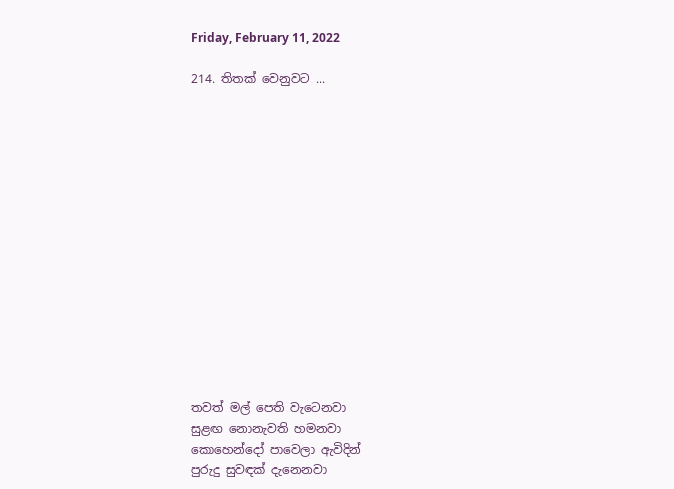Friday, February 11, 2022

214. තිතක් වෙනුවට ...















තවත් මල් පෙති වැටෙනවා
සුළඟ නොනැවති හමනවා
කොහෙන්දෝ පාවෙලා ඇවිදින්
පුරුදු සුවඳක් දැනෙනවා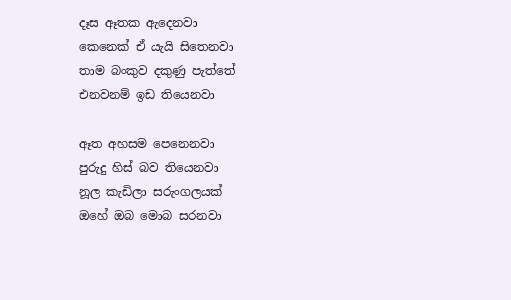දෑස ඈතක ඇදෙනවා
කෙනෙක් ඒ යැයි සිතෙනවා
තාම බංකුව දකුණු පැත්තේ
එනවනම් ඉඩ තියෙනවා

ඈත අහසම පෙනෙනවා
පුරුදු හිස් බව තියෙනවා
නූල කැඩිලා සරුංගලයක්
ඔහේ ඔබ මොබ සරනවා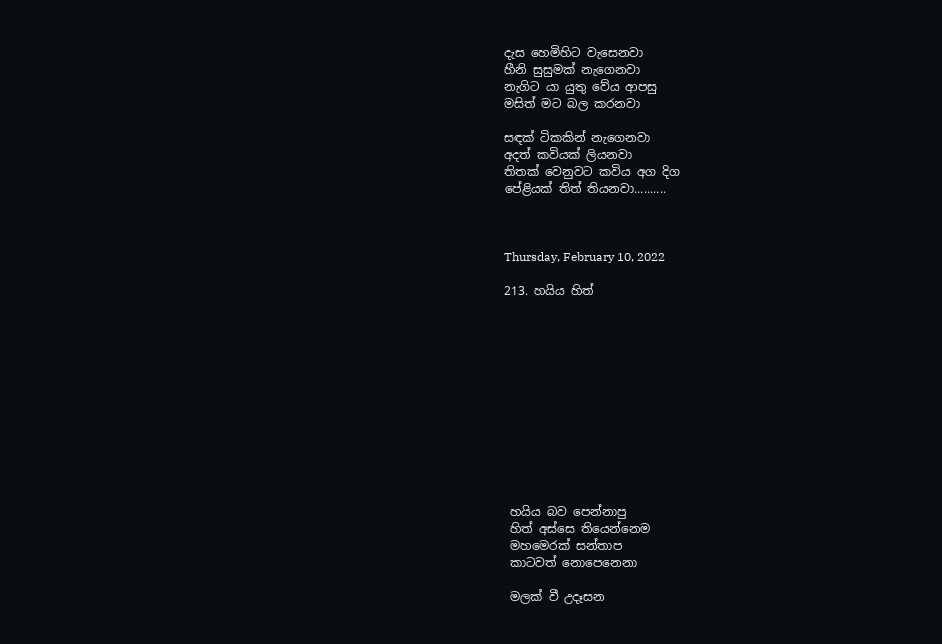දැස හෙමිහිට වැසෙනවා
හීනි සුසුමක් නැගෙනවා
නැගිට යා යුතු වේය ආපසු
මසිත් මට බල කරනවා

සඳක් ටිකකින් නැගෙනවා
අදත් කවියක් ලියනවා
තිතක් වෙනුවට කවිය අග දිග
පේළියක් තිත් තියනවා..........



Thursday, February 10, 2022

213. හයිය හිත්












 හයිය බව පෙන්නාපු
 හිත් අස්සෙ තියෙන්නෙම
 මහමෙරක් සන්තාප
 කාටවත් නොපෙනෙනා

 මලක් වී උදෑසන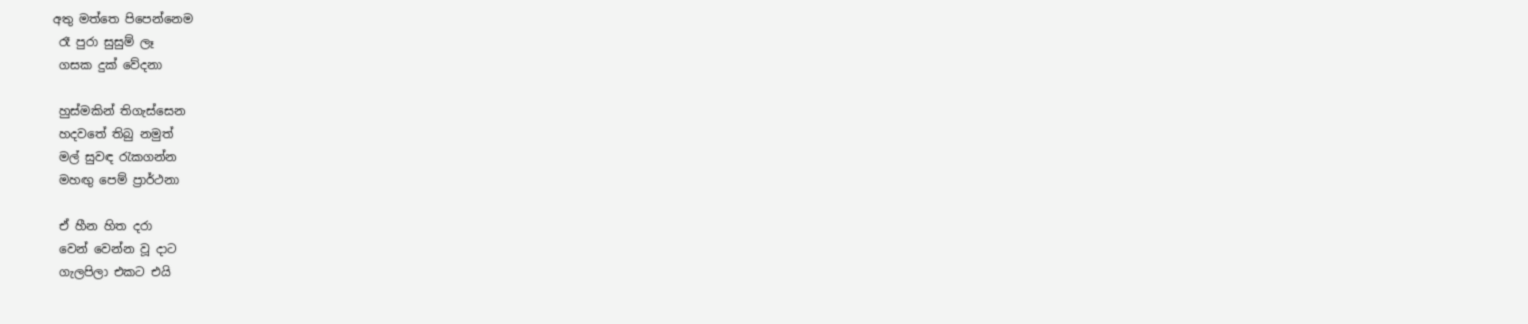අතු මත්තෙ පිපෙන්නෙම
 රෑ පුරා සුසුම් ලෑ
 ගසක දුක් වේදනා

 හුස්මකින් තිගැස්සෙන
 හදවතේ තිබු නමුත්
 මල් සුවඳ රැකගන්න
 මහඟු පෙම් ප්‍රාර්ථනා

 ඒ හීන හිත දරා
 වෙන් වෙන්න වූ දාට
 ගැලපිලා එකට එයි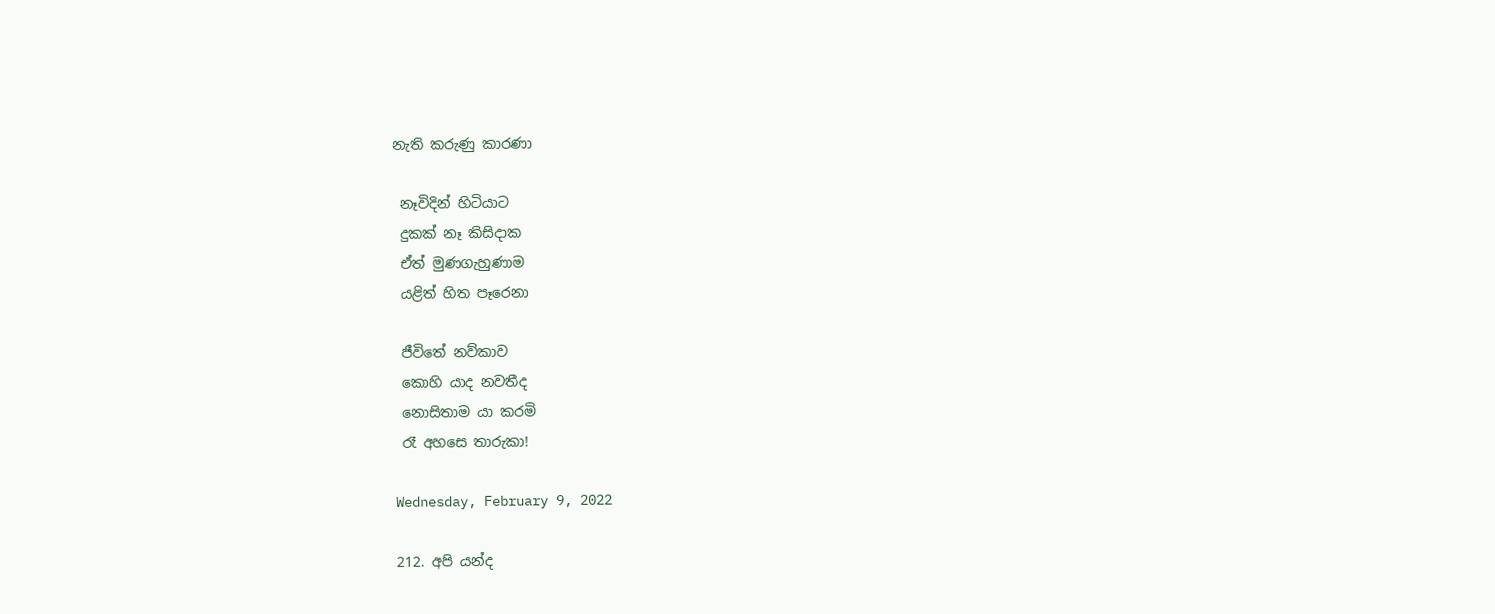නැති කරුණු කාරණා

 නෑවිදින් හිටියාට
 දුකක් නෑ කිසිදාක
 ඒත් මුණගැහුණාම
 යළිත් හිත පෑරෙනා

 ජීවිතේ නව්කාව
 කොහි යාද නවතීද
 නොසිතාම යා කරමි
 රෑ අහසෙ තාරුකා!

Wednesday, February 9, 2022

212. අපි යන්ද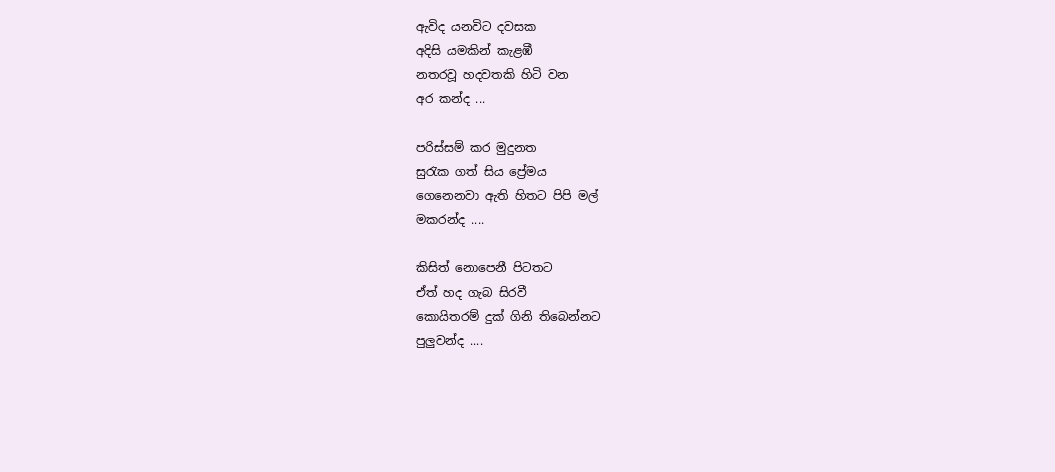ඇවිද යනවිට දවසක
අදිසි යමකින් කැළඹී
නතරවූ හදවතකි හිටි වන
අර කන්ද ...

පරිස්සම් කර මුදුනත
සුරැක ගත් සිය ප්‍රේමය
ගෙනෙනවා ඇති හිතට පිපි මල්
මකරන්ද ....

කිසිත් නොපෙනී පිටතට
ඒත් හද ගැබ සිරවී
කොයිතරම් දුක් ගිනි තිබෙන්නට
පුලුවන්ද ....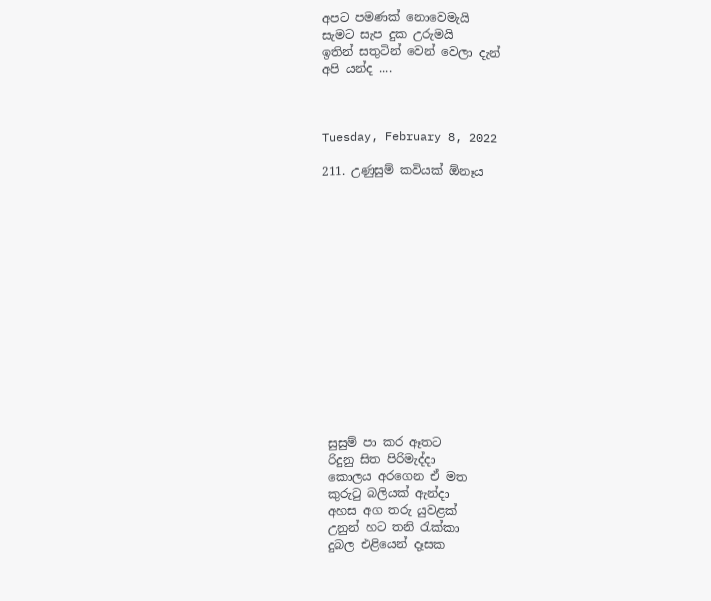අපට පමණක් නොවෙමැයි
සැමට සැප දුක උරුමයි
ඉතින් සතුටින් වෙන් වෙලා දැන්
අපි යන්ද ....



Tuesday, February 8, 2022

211. උණුසුම් කවියක් ඕනෑය















 සුසුම් පා කර ඈතට
 රිදුනු සිත පිරිමැද්දා
 කොලය අරගෙන ඒ මත
 කුරුටු බලියක් ඇන්දා
 අහස අග තරු යුවළක්
 උනුන් හට තනි රැක්කා
 දුබල එළියෙන් දෑසක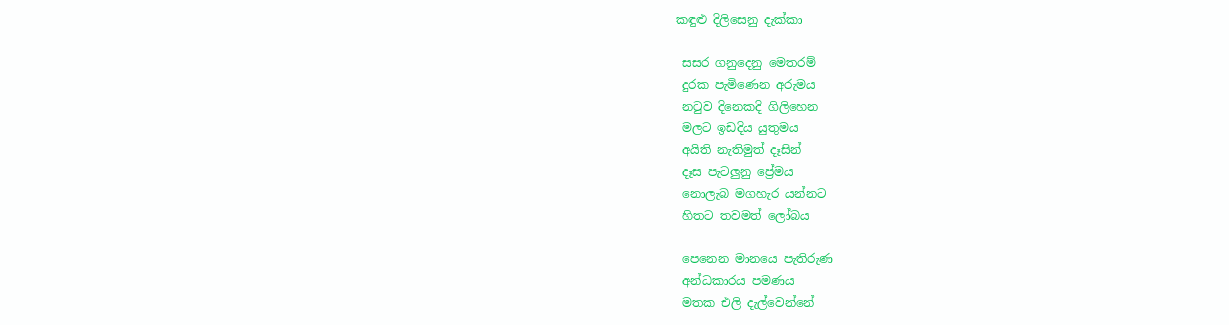කඳුළු දිලිසෙනු දැක්කා

 සසර ගනුදෙනු මෙතරම්
 දුරක පැමිණෙන අරුමය
 නටුව දිනෙකදි ගිලිහෙන
 මලට ඉඩදිය යුතුමය
 අයිති නැතිමුත් දෑසින්
 දෑස පැටලුනු ප්‍රේමය
 නොලැබ මගහැර යන්නට
 හිතට තවමත් ලෝබය

 පෙනෙන මානයෙ පැතිරුණ
 අන්ධකාරය පමණය
 මතක එලි දැල්වෙන්නේ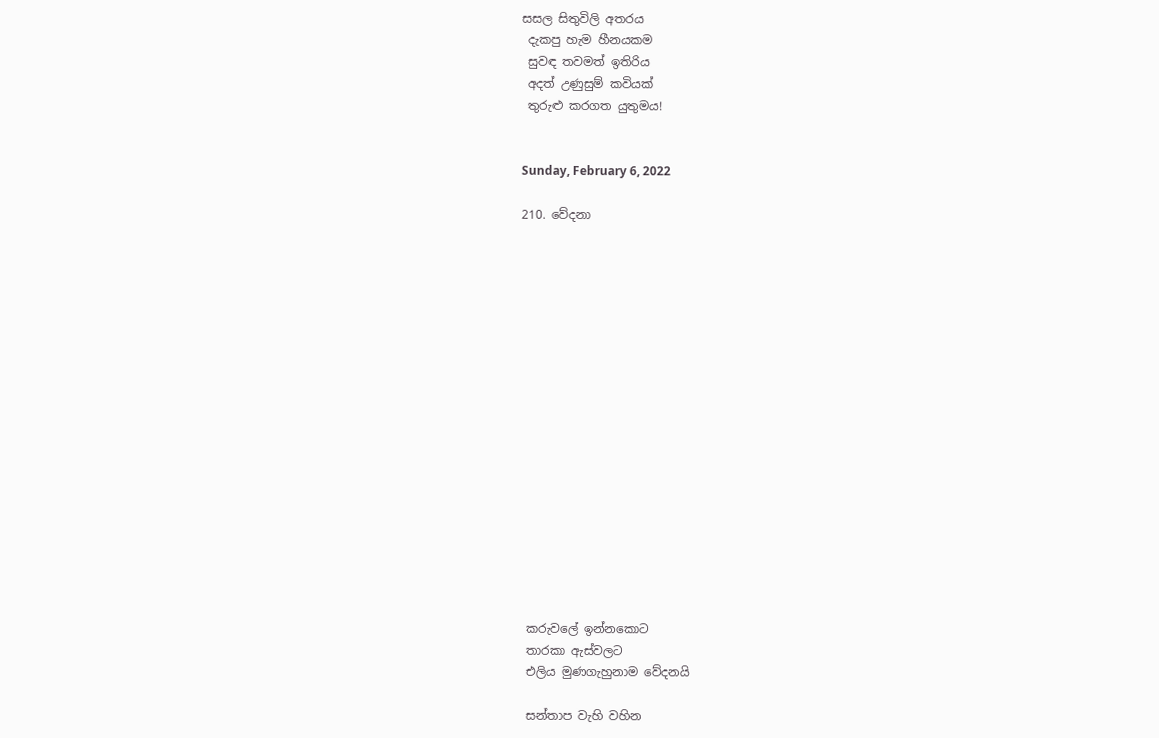සසල සිතුවිලි අතරය
 දැකපු හැම හීනයකම
 සුවඳ තවමත් ඉතිරිය
 අදත් උණුසුම් කවියක්
 තුරුළු කරගත යුතුමය!


Sunday, February 6, 2022

210. වේදනා


















 කරුවලේ ඉන්නකොට
 තාරකා ඇස්වලට
 එලිය මුණගැහුනාම වේදනයි

 සන්තාප වැහි වහින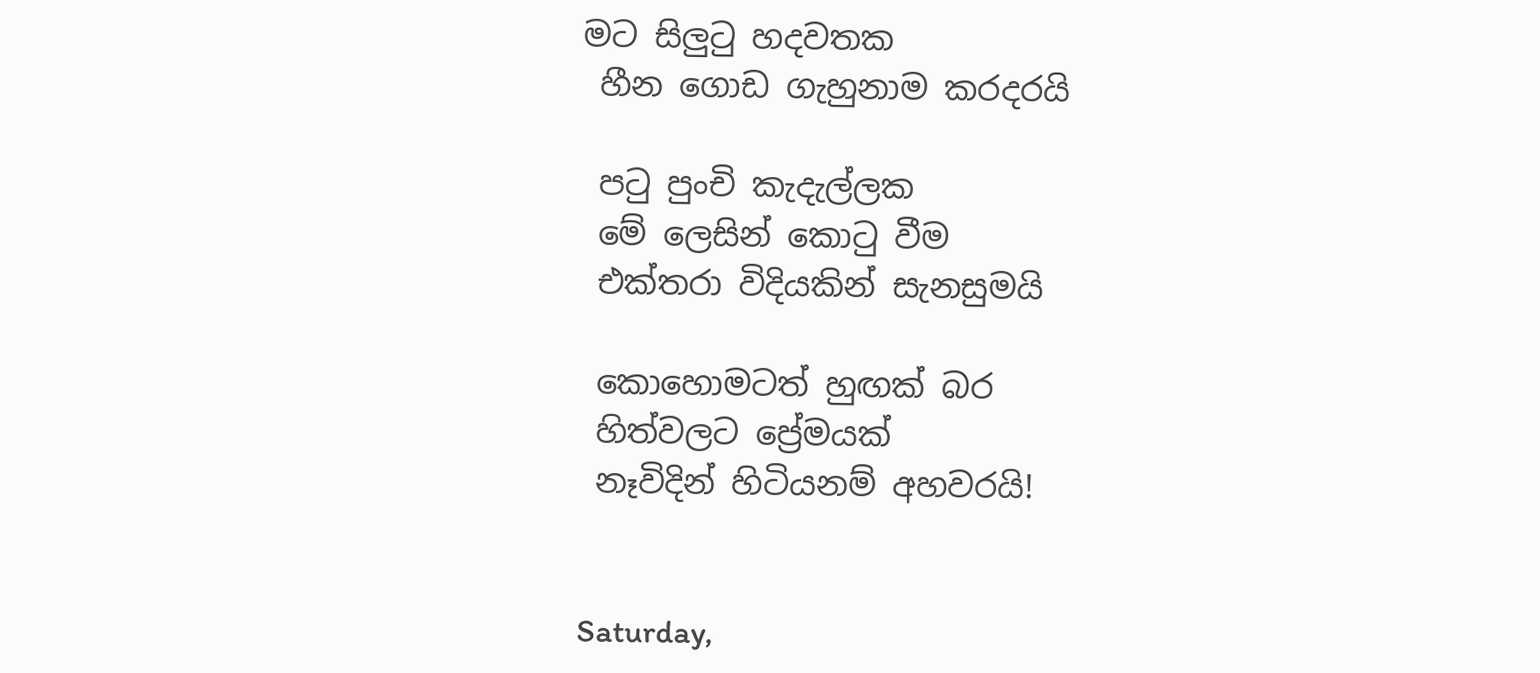මට සිලුටු හදවතක
 හීන ගොඩ ගැහුනාම කරදරයි

 පටු පුංචි කැදැල්ලක
 මේ ලෙසින් කොටු වීම
 එක්තරා විදියකින් සැනසුමයි

 කොහොමටත් හුඟක් බර
 හිත්වලට ප්‍රේමයක්
 නෑවිදින් හිටියනම් අහවරයි!


Saturday,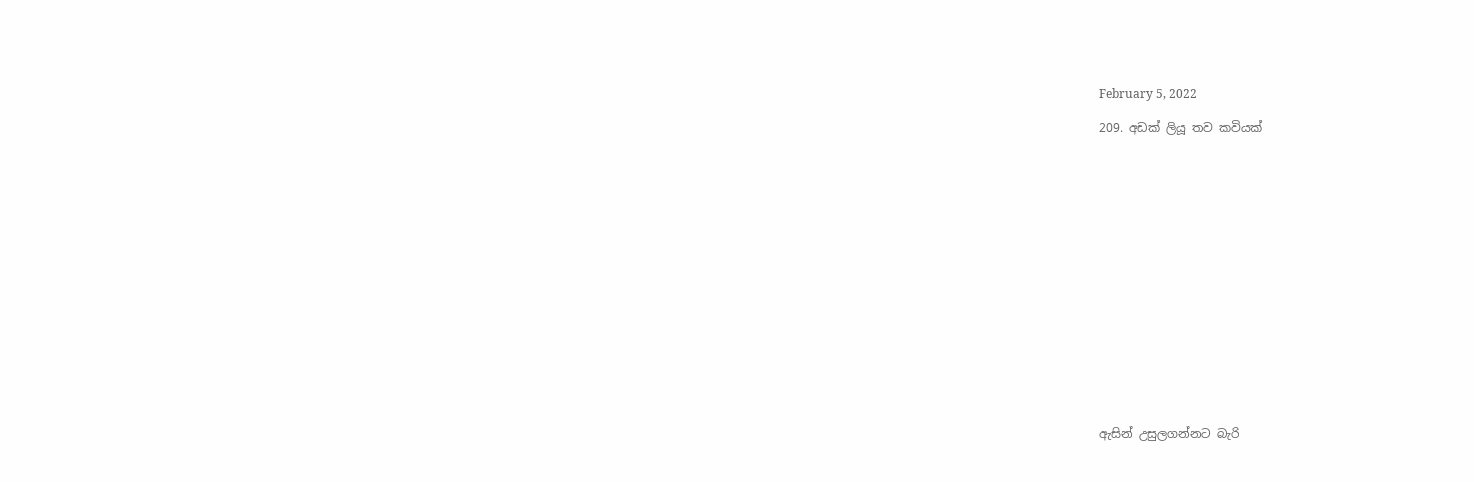February 5, 2022

209. අඩක් ලියූ තව කවියක්

















ඇසින් උසුලගන්නට බැරි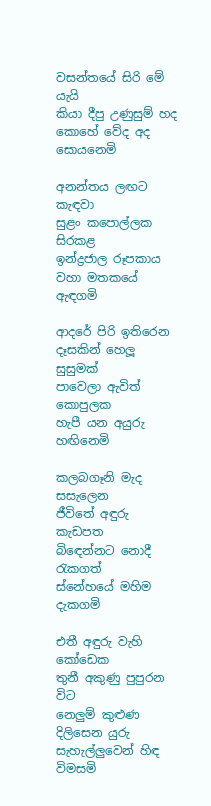වසන්තයේ සිරි මේ යැයි
කියා දීපු උණුසුම් හද
කොහේ වේද අද සොයනෙමි

අනන්තය ලඟට කැඳවා
සුළං කපොල්ලක සිරකළ
ඉන්ද්‍රජාල රූපකාය
වහා මතකයේ ඇඳගමි

ආදරේ පිරි ඉතිරෙන
දෑසකින් හෙලූ සුසුමක්
පාවෙලා ඇවිත් කොපුලක
හැපී යන අයුරු හඟිනෙමි

කලබගෑනි මැද සසැලෙන
ජීවිතේ අඳුරු කැඩපත
බිඳෙන්නට නොදී රැකගත්
ස්නේහයේ මහිම දැකගමි

එතී අඳුරු වැහි කෝඩෙක
තුනී අකුණු පුපුරන විට
නෙලුම් කුළුණ දිලිසෙන යුරු
සැහැල්ලුවෙන් හිඳ විමසමි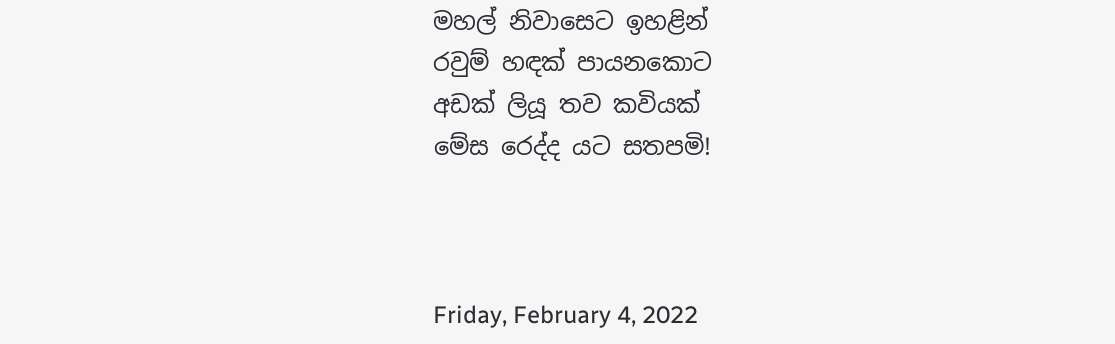මහල් නිවාසෙට ඉහළින්
රවුම් හඳක් පායනකොට
අඩක් ලියූ තව කවියක්
මේස රෙද්ද යට සතපමි!



Friday, February 4, 2022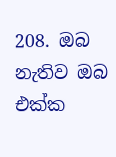208. ඔබ නැතිව ඔබ එක්ක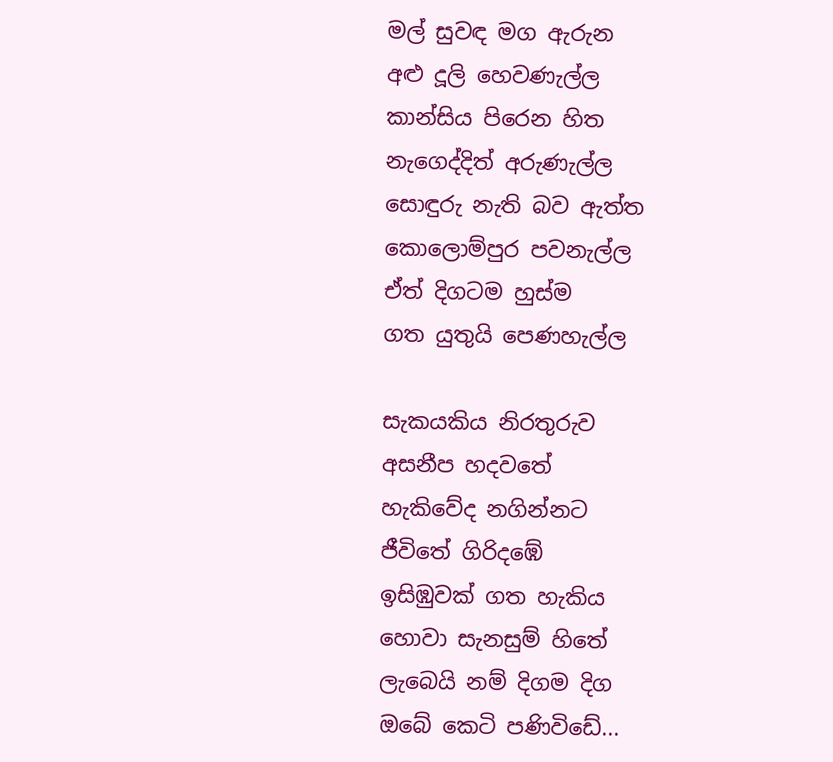මල් සුවඳ මග ඇරුන
අළු දූලි හෙවණැල්ල
කාන්සිය පිරෙන හිත
නැගෙද්දිත් අරුණැල්ල
සොඳුරු නැති බව ඇත්ත
කොලොම්පුර පවනැල්ල
ඒත් දිගටම හුස්ම
ගත යුතුයි පෙණහැල්ල

සැකයකිය නිරතුරුව
අසනීප හදවතේ
හැකිවේද නගින්නට
ජීවිතේ ගිරිදඹේ
ඉසිඹුවක් ගත හැකිය
හොවා සැනසුම් හිතේ
ලැබෙයි නම් දිගම දිග
ඔබේ කෙටි පණිවිඩේ...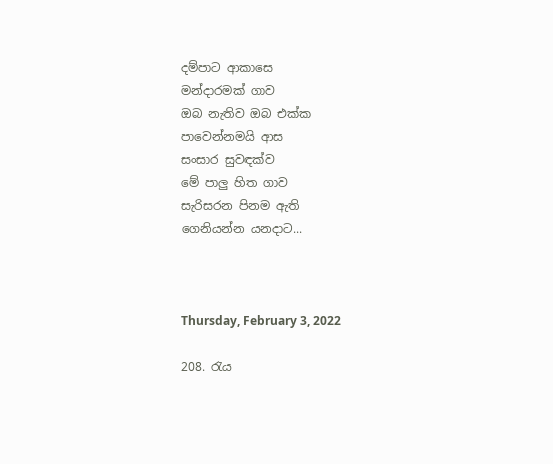දම්පාට ආකාසෙ
මන්දාරමක් ගාව
ඔබ නැතිව ඔබ එක්ක
පාවෙන්නමයි ආස
සංසාර සුවඳක්ව
මේ පාලු හිත ගාව
සැරිසරන පිනම ඇති
ගෙනියන්න යනදාට...



Thursday, February 3, 2022

208. රැය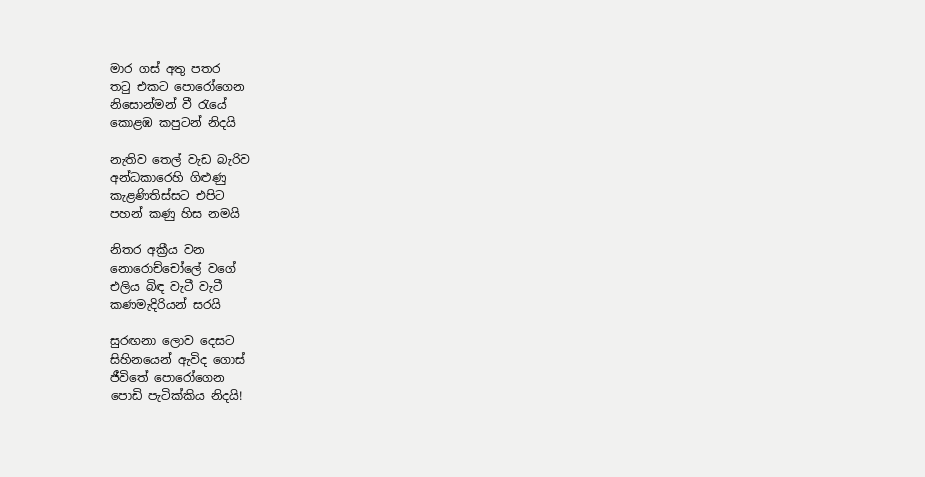මාර ගස් අතු පතර
තටු එකට පොරෝගෙන
නිසොන්මන් වී රැයේ
කොළඹ කපුටන් නිදයි

නැතිව තෙල් වැඩ බැරිව
අන්ධකාරෙහි ගිළුණු
කැළණිතිස්සට එපිට
පහන් කණු හිස නමයි

නිතර අක්‍රීය වන
නොරොච්චෝලේ වගේ
එලිය බිඳ වැටී වැටී
කණමැදිරියන් සරයි

සුරඟනා ලොව දෙසට
සිහිනයෙන් ඇවිද ගොස්
ජීවිතේ පොරෝගෙන
පොඩි පැටික්කිය නිදයි!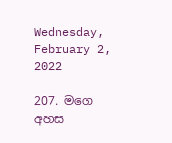Wednesday, February 2, 2022

207. මගෙ අහස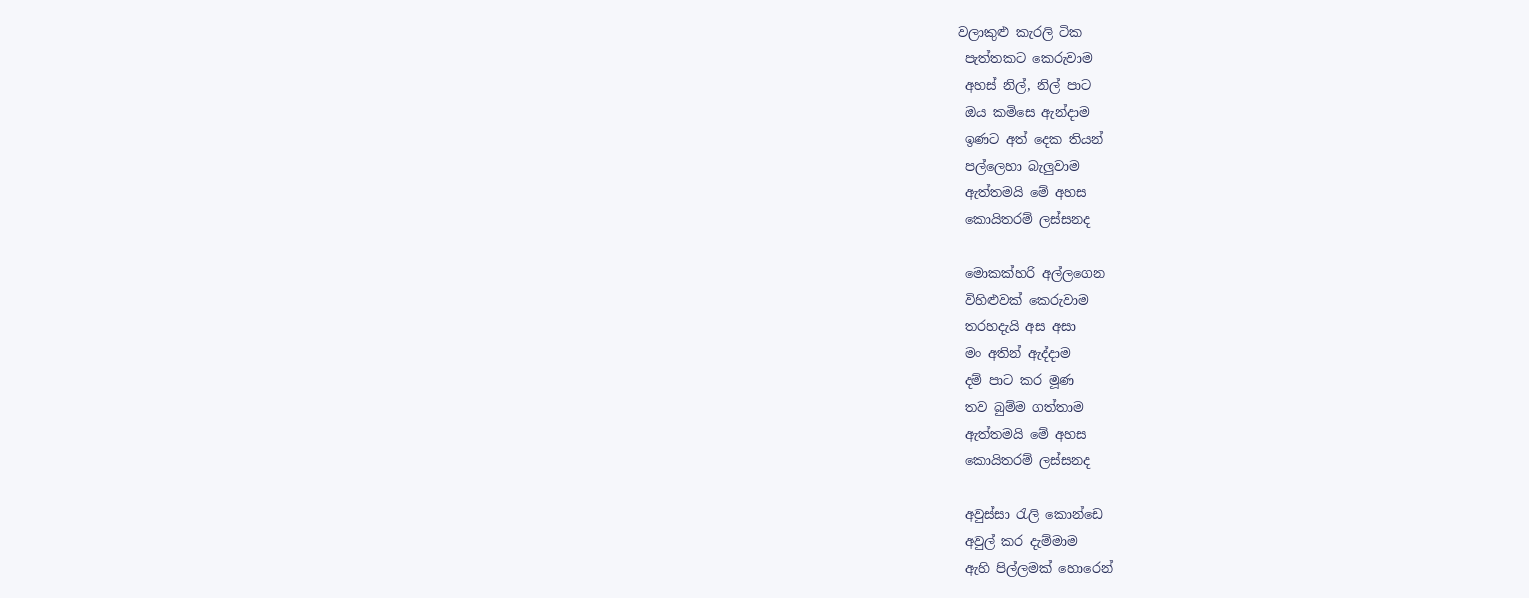වලාකුළු කැරලි ටික
 පැත්තකට කෙරුවාම
 අහස් නිල්, නිල් පාට
 ඔය කමිසෙ ඇන්දාම
 ඉණට අත් දෙක තියන්
 පල්ලෙහා බැලුවාම
 ඇත්තමයි මේ අහස
 කොයිතරම් ලස්සනද

 මොකක්හරි අල්ලගෙන
 විහිළුවක් කෙරුවාම
 තරහදැයි අස අසා
 මං අතින් ඇද්දාම
 දම් පාට කර මූණ
 තව බුම්ම ගත්තාම
 ඇත්තමයි මේ අහස
 කොයිතරම් ලස්සනද

 අවුස්සා රැලි කොන්ඩෙ
 අවුල් කර දැම්මාම
 ඇහි පිල්ලමක් හොරෙන්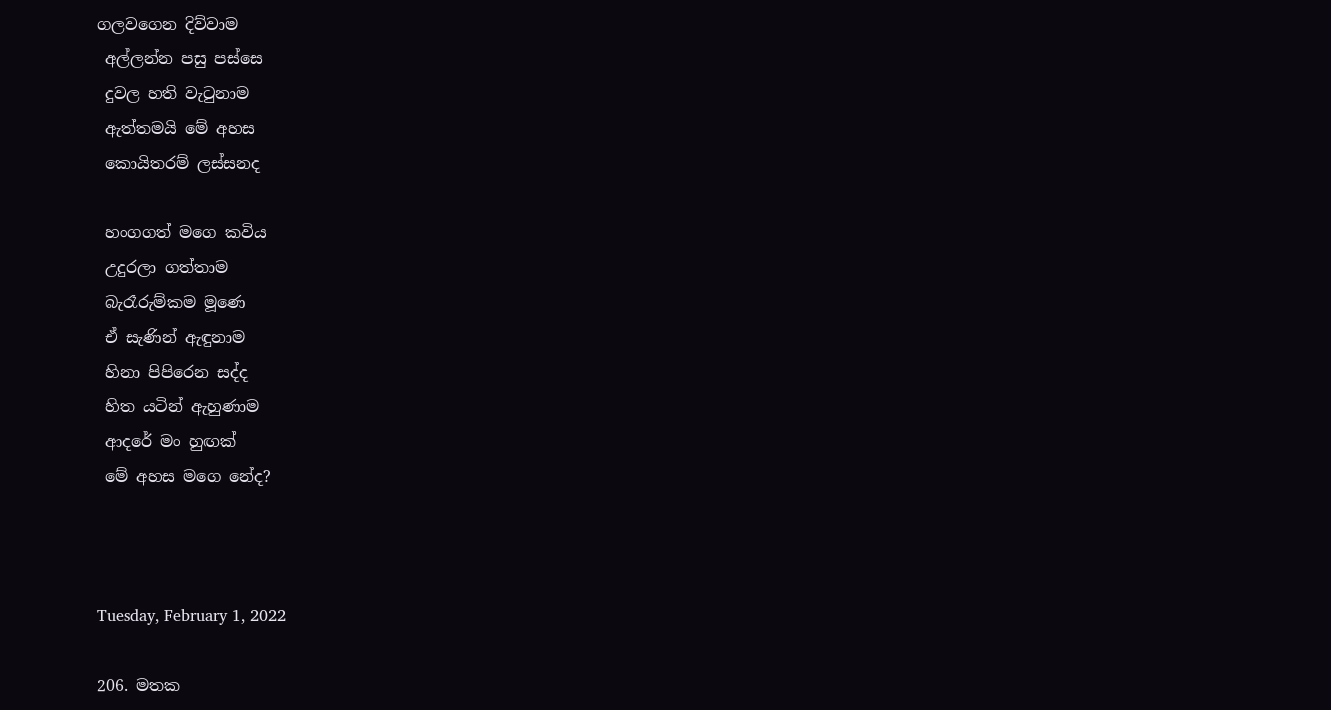ගලවගෙන දිව්වාම
 අල්ලන්න පසු පස්සෙ
 දුවල හති වැටුනාම
 ඇත්තමයි මේ අහස
 කොයිතරම් ලස්සනද

 හංගගත් මගෙ කවිය
 උදුරලා ගත්තාම
 බැරෑරුම්කම මූණෙ
 ඒ සැණින් ඇඳුනාම
 හිනා පිපිරෙන සද්ද
 හිත යටින් ඇහුණාම
 ආදරේ මං හුඟක්
 මේ අහස මගෙ නේද?



Tuesday, February 1, 2022

206. මතක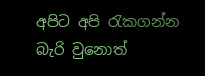අපිට අපි රැකගන්න බැරි වුනොත්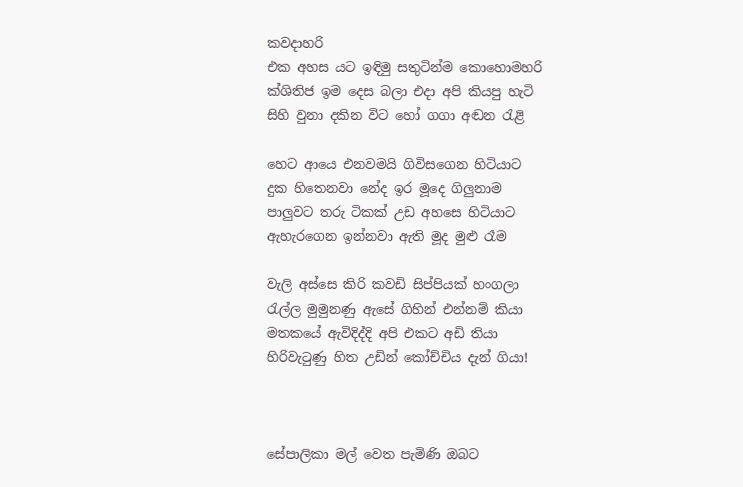කවදාහරි
එක අහස යට ඉඳිමු සතුටින්ම කොහොමහරි
ක්ශිතිජ ඉම දෙස බලා එදා අපි කියපු හැටි
සිහි වුනා දකින විට හෝ ගගා අඬන රැළි

හෙට ආයෙ එනවමයි ගිවිසගෙන හිටියාට
දුක හිතෙනවා නේද ඉර මූදෙ ගිලුනාම
පාලුවට තරු ටිකක් උඩ අහසෙ හිටියාට
ඇහැරගෙන ඉන්නවා ඇති මූද මුළු රෑම

වැලි අස්සෙ කිරි කවඩි සිප්පියක් හංගලා
රැල්ල මුමුනණු ඇසේ ගිහින් එන්නම් කියා
මතකයේ ඇවිදිද්දි අපි එකට අඩි තියා
හිරිවැටුණු හිත උඩින් කෝච්චිය දැන් ගියා!



සේපාලිකා මල් වෙත පැමිණි ඔබට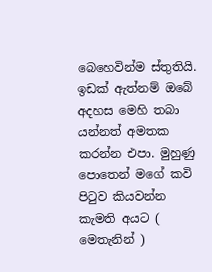බෙහෙවින්ම ස්තුතියි. ඉඩක් ඇත්නම් ඔබේ අදහස මෙහි තබා යන්නත් අමතක කරන්න එපා. මුහුණු පොතෙන් මගේ කවි පිටුව කියවන්න කැමති අයට ( මෙතැනින් )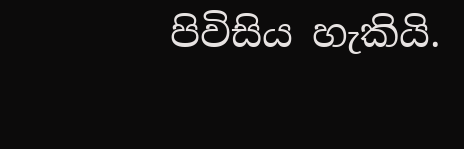පිවිසිය හැකියි.